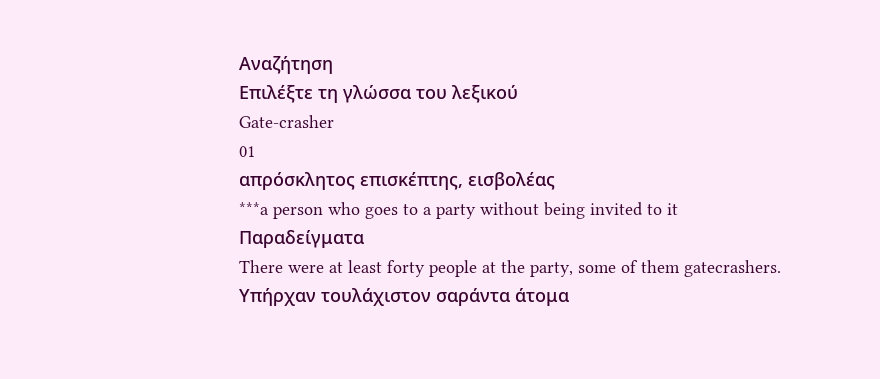Αναζήτηση
Επιλέξτε τη γλώσσα του λεξικού
Gate-crasher
01
απρόσκλητος επισκέπτης, εισβολέας
***a person who goes to a party without being invited to it
Παραδείγματα
There were at least forty people at the party, some of them gatecrashers.
Υπήρχαν τουλάχιστον σαράντα άτομα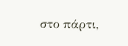στο πάρτι,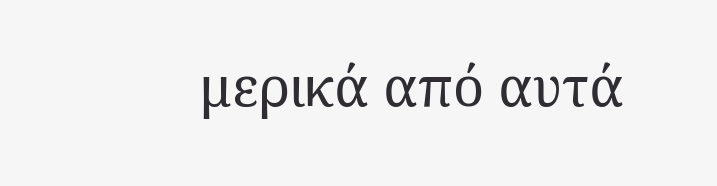μερικά από αυτά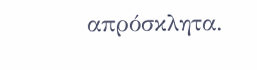απρόσκλητα.